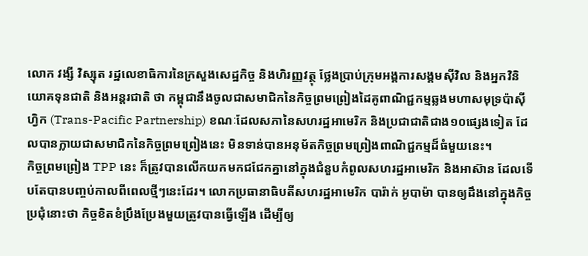លោក វង្សី វិស្សុត រដ្ឋលេខាធិការនៃក្រសួងសេដ្ឋកិច្ច និងហិរញ្ញវត្ថុ ថ្លែងប្រាប់ក្រុមអង្គការសង្គមស៊ីវិល និងអ្នកវិនិយោគទុនជាតិ និងអន្តរជាតិ ថា កម្ពុជានឹងចូលជាសមាជិកនៃកិច្ចព្រមព្រៀងដៃគូពាណិជ្ជកម្មឆ្លងមហាសមុទ្រប៉ាស៊ីហ្វិក (Trans-Pacific Partnership) ខណៈដែលសភានៃសហរដ្ឋអាមេរិក និងប្រជាជាតិជាង១០ផ្សេងទៀត ដែលបានក្លាយជាសមាជិកនៃកិច្ចព្រមព្រៀងនេះ មិនទាន់បានអនុម័តកិច្ចព្រមព្រៀងពាណិជ្ជកម្មដ៏ធំមួយនេះ។
កិច្ចព្រមព្រៀង TPP នេះ ក៏ត្រូវបានលើកយកមកជជែកគ្នានៅក្នុងជំនួបកំពូលសហរដ្ឋអាមេរិក និងអាស៊ាន ដែលទើបតែបានបញ្ចប់កាលពីពេលថ្មីៗនេះដែរ។ លោកប្រធានាធិបតីសហរដ្ឋអាមេរិក បារ៉ាក់ អូបាម៉ា បានឲ្យដឹងនៅក្នុងកិច្ចប្រជុំនោះថា កិច្ចខិតខំប្រឹងប្រែងមួយត្រូវបានធ្វើឡើង ដើម្បីឲ្យ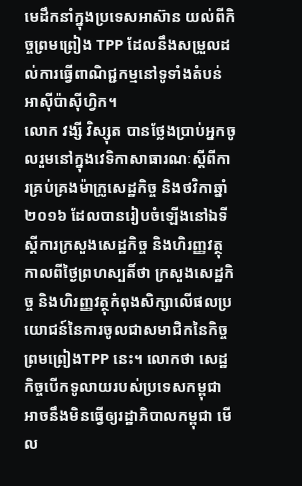មេដឹកនាំក្នុងប្រទេសអាស៊ាន យល់ពីកិច្ចព្រមព្រៀង TPP ដែលនឹងសម្រួលដល់ការធ្វើពាណិជ្ជកម្មនៅទូទាំងតំបន់អាស៊ីប៉ាស៊ីហ្វិក។
លោក វង្សី វិស្សុត បានថ្លែងប្រាប់អ្នកចូលរួមនៅក្នុងវេទិកាសាធារណៈស្តីពីការគ្រប់គ្រងម៉ាក្រូសេដ្ឋកិច្ច និងថវិកាឆ្នាំ២០១៦ ដែលបានរៀបចំឡើងនៅឯទីស្តីការក្រសួងសេដ្ឋកិច្ច និងហិរញ្ញវត្ថុកាលពីថ្ងៃព្រហស្បតិ៍ថា ក្រសួងសេដ្ឋកិច្ច និងហិរញ្ញវត្ថុកំពុងសិក្សាលើផលប្រយោជន៍នៃការចូលជាសមាជិកនៃកិច្ចព្រមព្រៀងTPP នេះ។ លោកថា សេដ្ឋកិច្ចបើកទូលាយរបស់ប្រទេសកម្ពុជាអាចនឹងមិនធ្វើឲ្យរដ្ឋាភិបាលកម្ពុជា មើល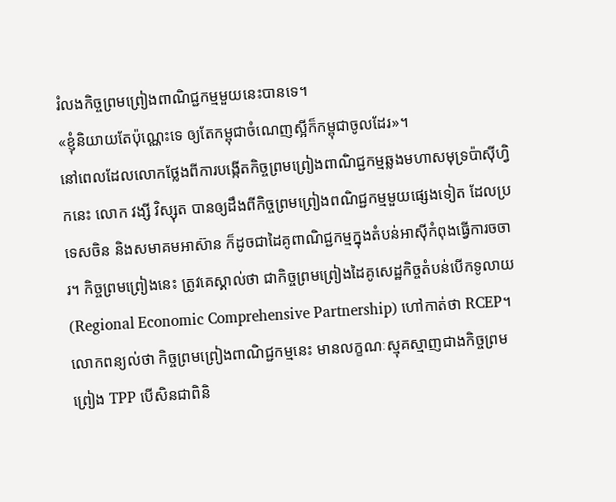រំលងកិច្ចព្រមព្រៀងពាណិជ្ជកម្មមួយនេះបានទេ។
«ខ្ញុំនិយាយតែប៉ុណ្ណេះទេ ឲ្យតែកម្ពុជាចំណេញស្អីក៏កម្ពុជាចូលដែរ»។
នៅពេលដែលលោកថ្លែងពីការបង្កើតកិច្ចព្រមព្រៀងពាណិជ្ជកម្មឆ្លងមហាសមុទ្រប៉ាស៊ីហ្វិកនេះ លោក វង្សី វិស្សុត បានឲ្យដឹងពីកិច្ចព្រមព្រៀងពណិជ្ជកម្មមួយផ្សេងទៀត ដែលប្រទេសចិន និងសមាគមអាស៊ាន ក៏ដូចជាដៃគូពាណិជ្ជកម្មក្នុងតំបន់អាស៊ីកំពុងធ្វើការចចារ។ កិច្ចព្រមព្រៀងនេះ ត្រូវគេស្គាល់ថា ជាកិច្ចព្រមព្រៀងដៃគូសេដ្ឋកិច្ចតំបន់បើកទូលាយ (Regional Economic Comprehensive Partnership) ហៅកាត់ថា RCEP។ លោកពន្យល់ថា កិច្ចព្រមព្រៀងពាណិជ្ជកម្មនេះ មានលក្ខណៈស្មុគស្មាញជាងកិច្ចព្រមព្រៀង TPP បើសិនជាពិនិ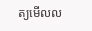ត្យមើលល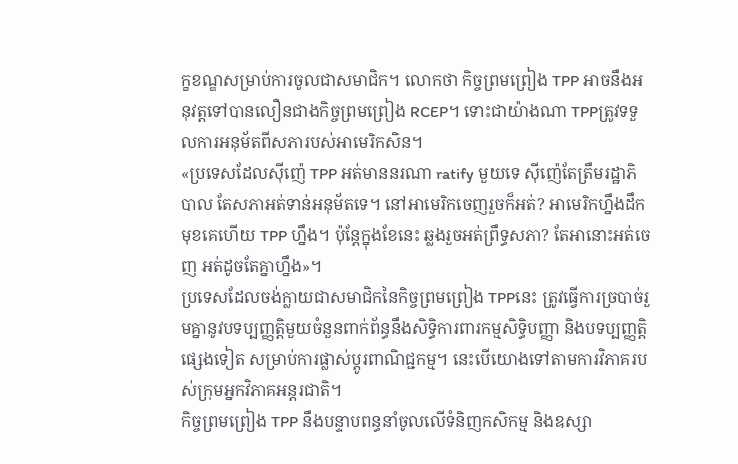ក្ខខណ្ឌសម្រាប់ការចូលជាសមាជិក។ លោកថា កិច្ចព្រមព្រៀង TPP អាចនឹងអនុវត្តទៅបានលឿនជាងកិច្ចព្រមព្រៀង RCEP។ ទោះជាយ៉ាងណា TPPត្រូវទទួលការអនុម័តពីសភារបស់អាមេរិកសិន។
«ប្រទេសដែលស៊ីញ៉េ TPP អត់មាននរណា ratify មួយទេ ស៊ីញ៉េតែត្រឹមរដ្ឋាភិបាល តែសភាអត់ទាន់អនុម័តទេ។ នៅអាមេរិកចេញរួចក៏អត់? អាមេរិកហ្នឹងដឹកមុខគេហើយ TPP ហ្នឹង។ ប៉ុន្តែក្នុងខែនេះ ឆ្លងរួចអត់ព្រឹទ្ធសភា? តែអានោះអត់ចេញ អត់ដូចតែគ្នាហ្នឹង»។
ប្រទេសដែលចង់ក្លាយជាសមាជិកនៃកិច្ចព្រមព្រៀង TPPនេះ ត្រូវធ្វើការច្របាច់រួមគ្នានូវបទប្បញ្ញត្តិមួយចំនួនពាក់ព័ន្ធនឹងសិទ្ធិការពារកម្មសិទិ្ធបញ្ញា និងបទប្បញ្ញត្តិផ្សេងទៀត សម្រាប់ការផ្លាស់ប្តូរពាណិជ្ជកម្ម។ នេះបើយោងទៅតាមការវិភាគរបស់ក្រុមអ្នកវិភាគអន្តរជាតិ។
កិច្ចព្រមព្រៀង TPP នឹងបន្ទាបពន្ធនាំចូលលើទំនិញកសិកម្ម និងឧស្សា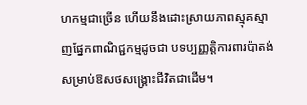ហកម្មជាច្រើន ហើយនឹងដោះស្រាយភាពស្មុគស្មាញផ្នែកពាណិជ្ជកម្មដូចជា បទប្បញ្ញត្តិការពារប៉ាតង់សម្រាប់ឱសថសង្គ្រោះជីវិតជាដើម។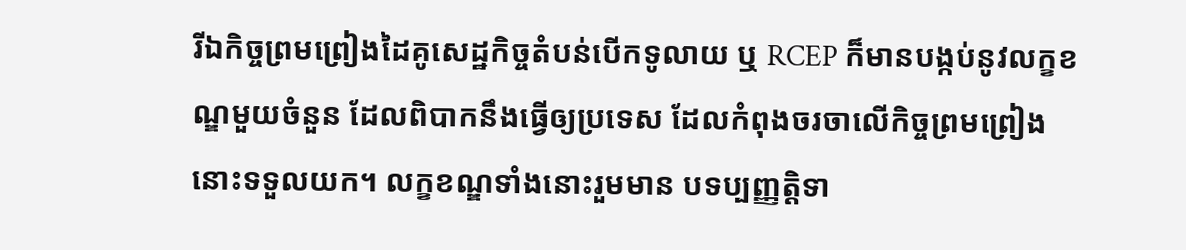រីឯកិច្ចព្រមព្រៀងដៃគូសេដ្ឋកិច្ចតំបន់បើកទូលាយ ឬ RCEP ក៏មានបង្កប់នូវលក្ខខណ្ឌមួយចំនួន ដែលពិបាកនឹងធ្វើឲ្យប្រទេស ដែលកំពុងចរចាលើកិច្ចព្រមព្រៀងនោះទទួលយក។ លក្ខខណ្ឌទាំងនោះរួមមាន បទប្បញ្ញតិ្តទា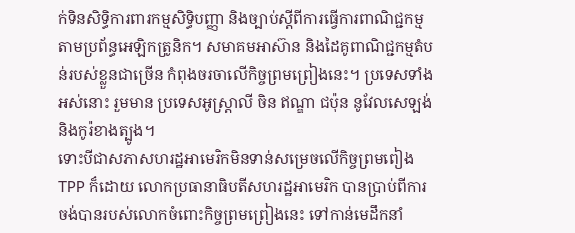ក់ទិនសិទ្ធិការពារកម្មសិទ្ធិបញ្ញា និងច្បាប់ស្តីពីការធ្វើការពាណិជ្ជកម្មតាមប្រព័ន្ធអេឡិកត្រូនិក។ សមាគមអាស៊ាន និងដៃគូពាណិជ្ជកម្មតំបន់របស់ខ្លួនជាច្រើន កំពុងចរចាលើកិច្ចព្រមព្រៀងនេះ។ ប្រទេសទាំងអស់នោះ រួមមាន ប្រទេសអូស្ត្រាលី ចិន ឥណ្ឌា ជប៉ុន នូវែលសេឡង់ និងកូរ៉ខាងត្បូង។
ទោះបីជាសភាសហរដ្ឋអាមេរិកមិនទាន់សម្រេចលើកិច្ចព្រមពៀង TPP ក៏ដោយ លោកប្រធានាធិបតីសហរដ្ឋអាមេរិក បានប្រាប់ពីការចង់បានរបស់លោកចំពោះកិច្ចព្រមព្រៀងនេះ ទៅកាន់មេដឹកនាំ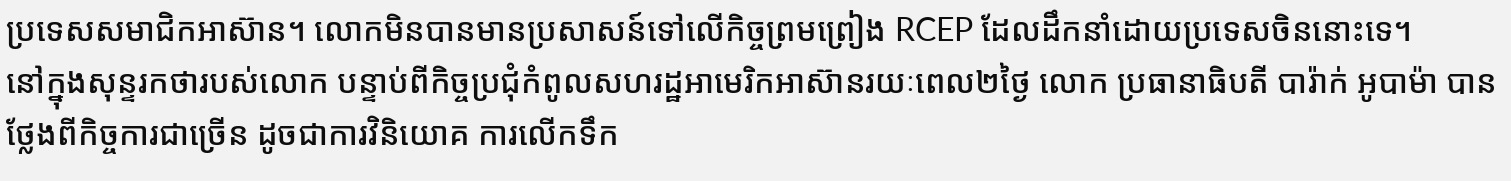ប្រទេសសមាជិកអាស៊ាន។ លោកមិនបានមានប្រសាសន៍ទៅលើកិច្ចព្រមព្រៀង RCEP ដែលដឹកនាំដោយប្រទេសចិននោះទេ។
នៅក្នុងសុន្ទរកថារបស់លោក បន្ទាប់ពីកិច្ចប្រជុំកំពូលសហរដ្ឋអាមេរិកអាស៊ានរយៈពេល២ថ្ងៃ លោក ប្រធានាធិបតី បារ៉ាក់ អូបាម៉ា បានថ្លែងពីកិច្ចការជាច្រើន ដូចជាការវិនិយោគ ការលើកទឹក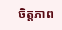ចិត្តភាព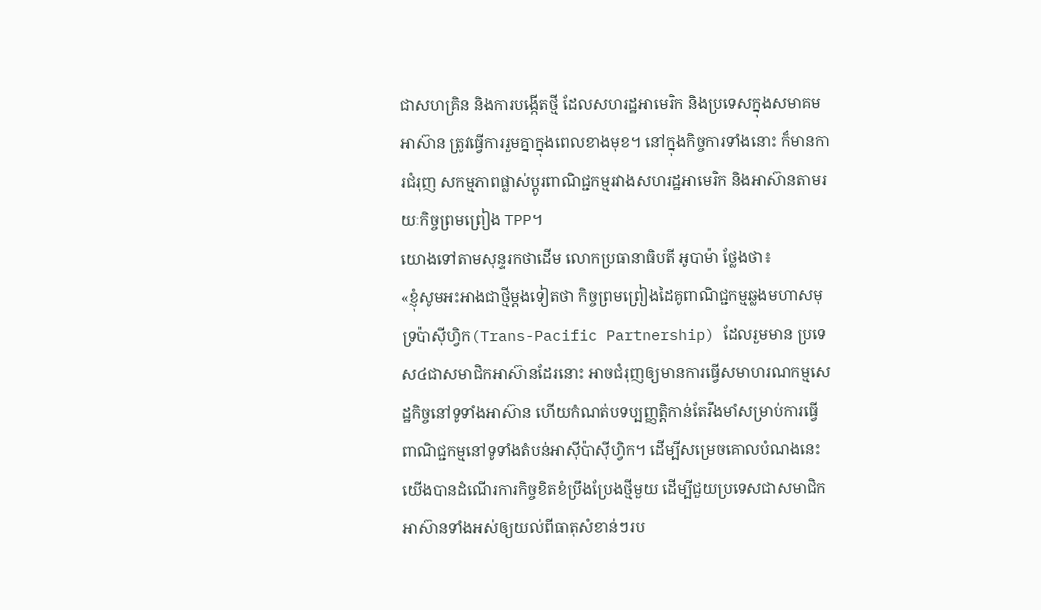ជាសហគ្រិន និងការបង្កើតថ្មី ដែលសហរដ្ឋអាមេរិក និងប្រទេសក្នុងសមាគមអាស៊ាន ត្រូវធ្វើការរួមគ្នាក្នុងពេលខាងមុខ។ នៅក្នុងកិច្ចការទាំងនោះ ក៏មានការជំរុញ សកម្មភាពផ្លាស់ប្តូរពាណិជ្ជកម្មរវាងសហរដ្ឋអាមេរិក និងអាស៊ានតាមរយៈកិច្ចព្រមព្រៀង TPP។
យោងទៅតាមសុន្ទរកថាដើម លោកប្រធានាធិបតី អូបាម៉ា ថ្លែងថា៖
«ខ្ញុំសូមអះអាងជាថ្មីម្តងទៀតថា កិច្ចព្រមព្រៀងដៃគូពាណិជ្ជកម្មឆ្លងមហាសមុទ្រប៉ាស៊ីហ្វិក(Trans-Pacific Partnership) ដែលរួមមាន ប្រទេស៤ជាសមាជិកអាស៊ានដែរនោះ អាចជំរុញឲ្យមានការធ្វើសមាហរណកម្មសេដ្ឋកិច្ចនៅទូទាំងអាស៊ាន ហើយកំណត់បទប្បញ្ញត្តិកាន់តែរឹងមាំសម្រាប់ការធ្វើពាណិជ្ជកម្មនៅទូទាំងតំបន់អាស៊ីប៉ាស៊ីហ្វិក។ ដើម្បីសម្រេចគោលបំណងនេះ យើងបានដំណើរការកិច្ចខិតខំប្រឹងប្រែងថ្មីមួយ ដើម្បីជួយប្រទេសជាសមាជិកអាស៊ានទាំងអស់ឲ្យយល់ពីធាតុសំខាន់ៗរប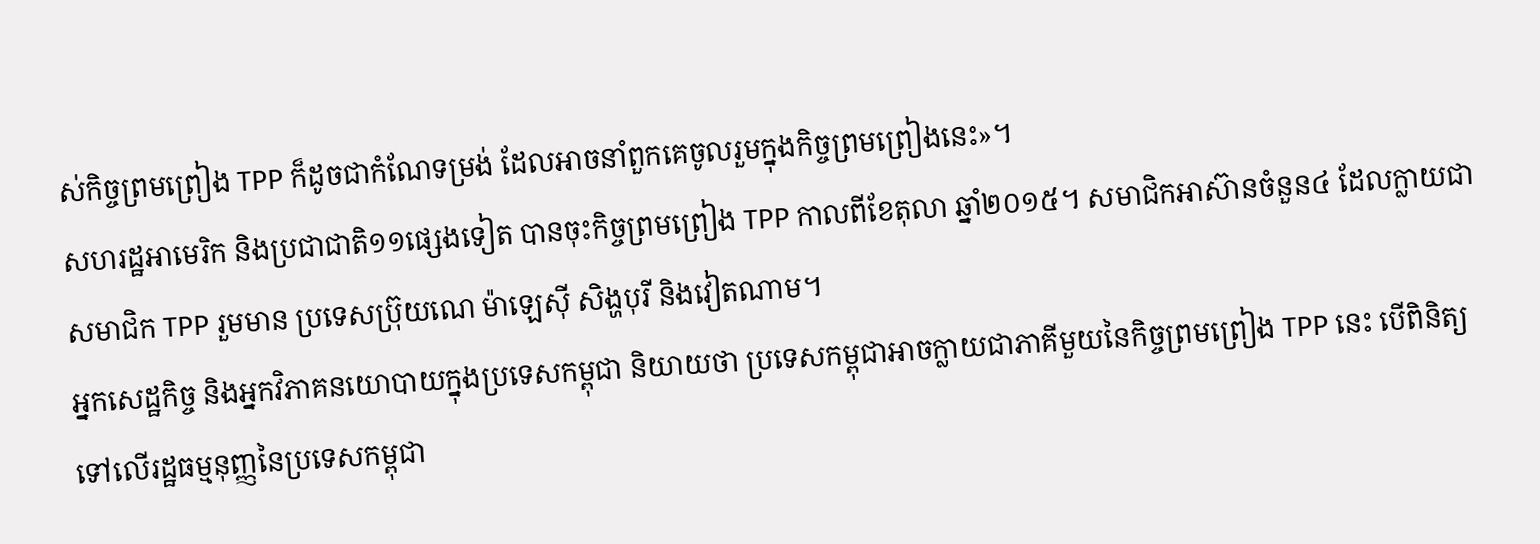ស់កិច្ចព្រមព្រៀង TPP ក៏ដូចជាកំណែទម្រង់ ដែលអាចនាំពួកគេចូលរួមក្នុងកិច្ចព្រមព្រៀងនេះ»។
សហរដ្ឋអាមេរិក និងប្រជាជាតិ១១ផ្សេងទៀត បានចុះកិច្ចព្រមព្រៀង TPP កាលពីខែតុលា ឆ្នាំ២០១៥។ សមាជិកអាស៊ានចំនួន៤ ដែលក្លាយជាសមាជិក TPP រួមមាន ប្រទេសប្រ៊ុយណេ ម៉ាឡេស៊ី សិង្ហបុរី និងវៀតណាម។
អ្នកសេដ្ឋកិច្ច និងអ្នកវិភាគនយោបាយក្នុងប្រទេសកម្ពុជា និយាយថា ប្រទេសកម្ពុជាអាចក្លាយជាភាគីមួយនៃកិច្ចព្រមព្រៀង TPP នេះ បើពិនិត្យទៅលើរដ្ឋធម្មនុញ្ញនៃប្រទេសកម្ពុជា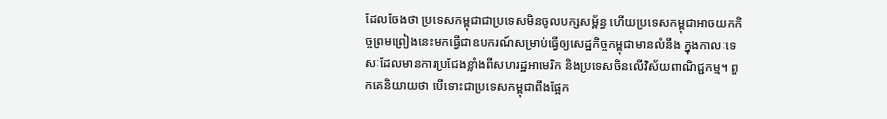ដែលចែងថា ប្រទេសកម្ពុជាជាប្រទេសមិនចូលបក្សសម្ព័ន្ធ ហើយប្រទេសកម្ពុជាអាចយកកិច្ចព្រមព្រៀងនេះមកធ្វើជាឧបករណ៍សម្រាប់ធ្វើឲ្យសេដ្ឋកិច្ចកម្ពុជាមានលំនឹង ក្នុងកាលៈទេសៈដែលមានការប្រជែងខ្លាំងពីសហរដ្ឋអាមេរិក និងប្រទេសចិនលើវិស័យពាណិជ្ជកម្ម។ ពួកគេនិយាយថា បើទោះជាប្រទេសកម្ពុជាពឹងផ្អែក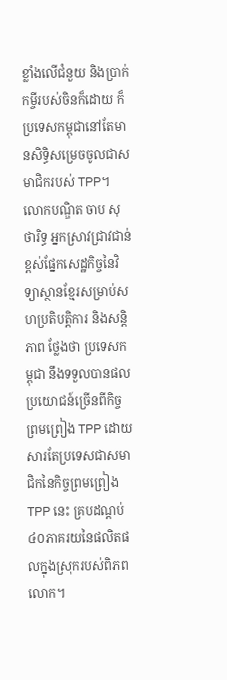ខ្លាំងលើជំនួយ និងប្រាក់កម្ចីរបស់ចិនក៏ដោយ ក៏ប្រទេសកម្ពុជានៅតែមានសិទ្ធិសម្រេចចូលជាសមាជិករបស់ TPP។
លោកបណ្ឌិត ចាប សុថារិទ្ធ អ្នកស្រាវជ្រាវជាន់ខ្ពស់ផ្នែកសេដ្ឋកិច្ចនៃវិទ្យាស្ថានខ្មែរសម្រាប់សហប្រតិបត្តិការ និងសន្តិភាព ថ្លែងថា ប្រទេសកម្ពុជា នឹងទទួលបានផលប្រយោជន៍ច្រើនពីកិច្ចព្រមព្រៀង TPP ដោយសារតែប្រទេសជាសមាជិកនៃកិច្ចព្រមព្រៀង TPP នេះ គ្របដណ្តប់៤០ភាគរយនៃផលិតផលក្នុងស្រុករបស់ពិភពលោក។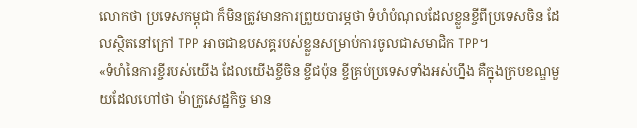លោកថា ប្រទេសកម្ពុជា ក៏មិនត្រូវមានការព្រួយបារម្ភថា ទំហំបំណុលដែលខ្លួនខ្ចីពីប្រទេសចិន ដែលស្ថិតនៅក្រៅ TPP អាចជាឧបសគ្គរបស់ខ្លួនសម្រាប់ការចូលជាសមាជិក TPP។
«ទំហំនៃការខ្ចីរបស់យើង ដែលយើងខ្ចីចិន ខ្ចីជប៉ុន ខ្ចីគ្រប់ប្រទេសទាំងអស់ហ្នឹង គឺក្នុងក្របខណ្ឌមួយដែលហៅថា ម៉ាក្រូសេដ្ឋកិច្ច មាន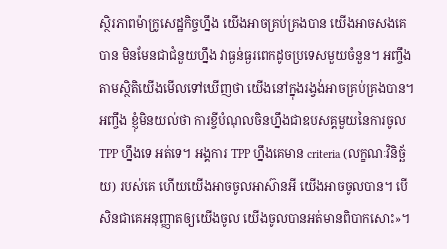ស្ថិរភាពម៉ាក្រូសេដ្ឋកិច្ចហ្នឹង យើងអាចគ្រប់គ្រងបាន យើងអាចសងគេបាន មិនមែនជាជំនួយហ្នឹង វាធ្ងន់ធ្ងរពេកដូចប្រទេសមួយចំនួន។ អញ្ចឹង តាមស្ថិតិយើងមើលទៅឃើញថា យើងនៅក្នុងរង្វង់អាចគ្រប់គ្រងបាន។ អញ្ចឹង ខ្ញុំមិនយល់ថា ការខ្ចីបំណុលចិនហ្នឹងជាឧបសគ្គមួយនៃការចូលTPP ហ្នឹងទេ អត់ទេ។ អង្គការ TPP ហ្នឹងគេមាន criteria (លក្ខណៈវិនិច្ឆ័យ) របស់គេ ហើយយើងអាចចូលអាស៊ានអី យើងអាចចូលបាន។ បើសិនជាគេអនុញ្ញាតឲ្យយើងចូល យើងចូលបានអត់មានពិបាកសោះ»។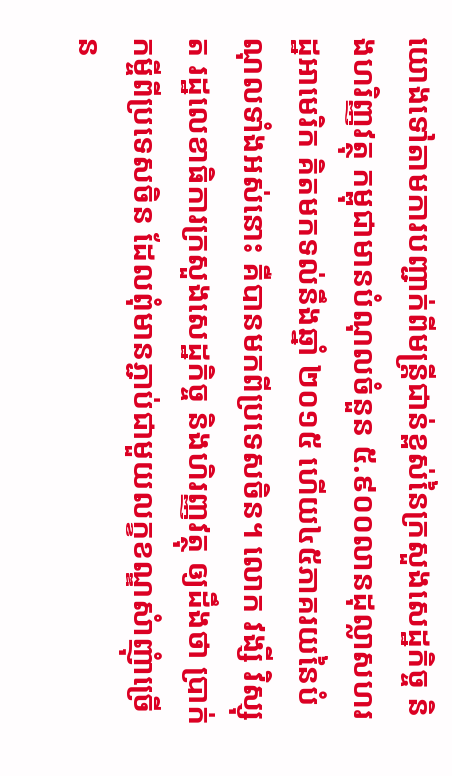យោងទៅតាមការបញ្ជាក់ពីមន្ត្រីជាន់ខ្ពស់នៃក្រសួងសេដ្ឋកិច្ច និងហរិញ្ញវត្ថុ កម្ពុជាមានបំណុលចំនួន ៥.៩០០លានដុល្លាសហរដ្ឋអាមេរិក គិតមកទល់នឹងឆ្នាំ ២០១៥ ហើយ៤៥ភាគរយនៃបំណុលទាំងអស់នោះ គឺបានមកពីប្រទេសចិន។ លោក វង្សី វិស្សុត រដ្ឋលេខាធិការក្រសួងសេដ្ឋកិច្ច និងហិរញ្ញវត្ថុ ឲ្យដឹងថា ប្រាក់កម្ចីពីប្រទេសចិន ដែលពុំមានភ្ជាប់ជាមួយលក្ខខណ្ឌសំាញុំាច្រើន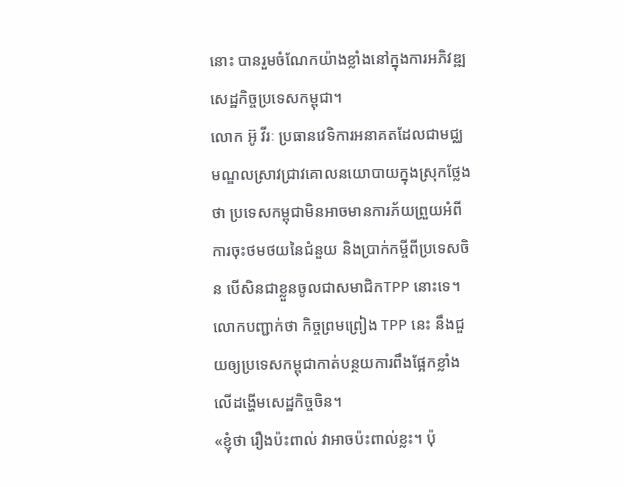នោះ បានរួមចំណែកយ៉ាងខ្លាំងនៅក្នុងការអភិវឌ្ឍសេដ្ឋកិច្ចប្រទេសកម្ពុជា។
លោក អ៊ូ វីរៈ ប្រធានវេទិការអនាគតដែលជាមជ្ឈមណ្ឌលស្រាវជ្រាវគោលនយោបាយក្នុងស្រុកថ្លែងថា ប្រទេសកម្ពុជាមិនអាចមានការភ័យព្រួយអំពីការចុះថមថយនៃជំនួយ និងប្រាក់កម្ចីពីប្រទេសចិន បើសិនជាខ្លួនចូលជាសមាជិកTPP នោះទេ។ លោកបញ្ជាក់ថា កិច្ចព្រមព្រៀង TPP នេះ នឹងជួយឲ្យប្រទេសកម្ពុជាកាត់បន្ថយការពឹងផ្អែកខ្លាំងលើដង្ហើមសេដ្ឋកិច្ចចិន។
«ខ្ញុំថា រឿងប៉ះពាល់ វាអាចប៉ះពាល់ខ្លះ។ ប៉ុ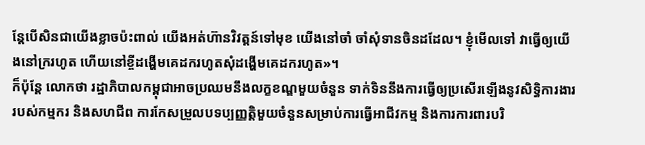ន្តែបើសិនជាយើងខ្លាចប៉ះពាល់ យើងអត់ហ៊ានវិវត្តន៍ទៅមុខ យើងនៅចាំ ចាំសុំទានចិនដដែល។ ខ្ញុំមើលទៅ វាធ្វើឲ្យយើងនៅក្ររហូត ហើយនៅខ្ចីដង្ហើមគេដករហូតសុំដង្ហើមគេដករហូត»។
ក៏ប៉ុន្តែ លោកថា រដ្ឋាភិបាលកម្ពុជាអាចប្រឈមនឹងលក្ខខណ្ឌមួយចំនួន ទាក់ទិននឹងការធ្វើឲ្យប្រសើរឡើងនូវសិទ្ធិការងាររបស់កម្មករ និងសហជីព ការកែសម្រួលបទប្បញ្ញត្តិមួយចំនួនសម្រាប់ការធ្វើអាជីវកម្ម និងការការពារបរិ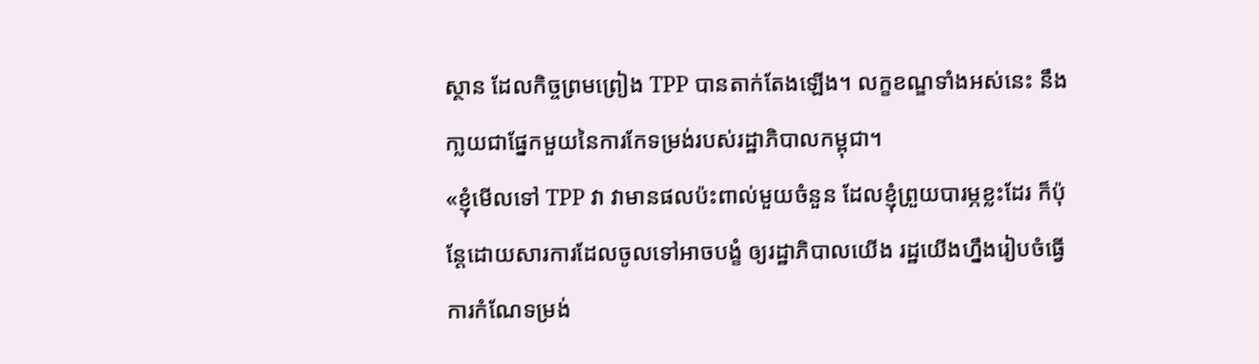ស្ថាន ដែលកិច្ចព្រមព្រៀង TPP បានតាក់តែងឡើង។ លក្ខខណ្ឌទាំងអស់នេះ នឹងកា្លយជាផ្នែកមួយនៃការកែទម្រង់របស់រដ្ឋាភិបាលកម្ពុជា។
«ខ្ញុំមើលទៅ TPP វា វាមានផលប៉ះពាល់មួយចំនួន ដែលខ្ញុំព្រួយបារម្ភខ្លះដែរ ក៏ប៉ុន្តែដោយសារការដែលចូលទៅអាចបង្ខំ ឲ្យរដ្ឋាភិបាលយើង រដ្ឋយើងហ្នឹងរៀបចំធ្វើការកំណែទម្រង់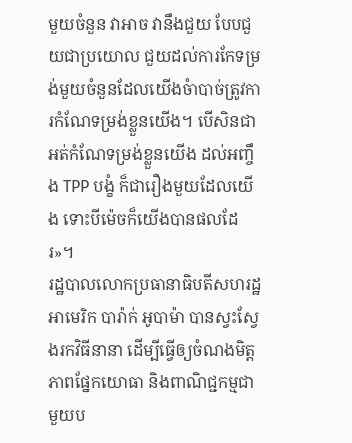មួយចំនួន វាអាច វានឹងជួយ បែបជួយជាប្រយោល ជួយដល់ការកែទម្រង់មួយចំនួនដែលយើងចំាបាច់ត្រូវការកំណែទម្រង់ខ្លួនយើង។ បើសិនជាអត់កំណែទម្រង់ខ្លួនយើង ដល់អញ្ចឹង TPP បង្ខំ ក៏ជារឿងមួយដែលយើង ទោះបីម៉េចក៏យើងបានផលដែរ»។
រដ្ឋបាលលោកប្រធានាធិបតីសហរដ្ឋអាមេរិក បារ៉ាក់ អូបាម៉ា បានស្វះស្វែងរកវិធីនានា ដើម្បីធ្វើឲ្យចំណងមិត្តភាពផ្នែកយោធា និងពាណិជ្ជកម្មជាមួយប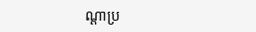ណ្ដាប្រ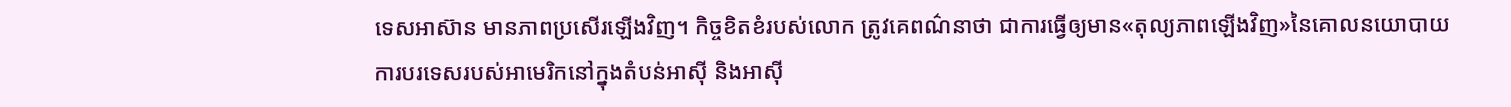ទេសអាស៊ាន មានភាពប្រសើរឡើងវិញ។ កិច្ចខិតខំរបស់លោក ត្រូវគេពណ៌នាថា ជាការធ្វើឲ្យមាន«តុល្យភាពឡើងវិញ»នៃគោលនយោបាយការបរទេសរបស់អាមេរិកនៅក្នុងតំបន់អាស៊ី និងអាស៊ី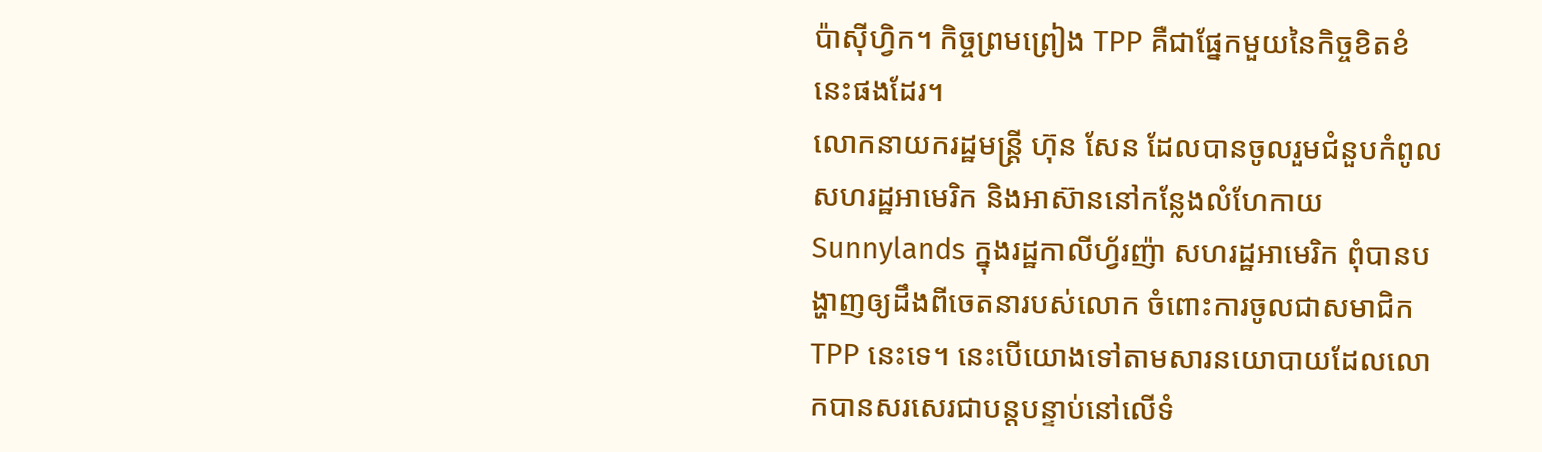ប៉ាស៊ីហ្វិក។ កិច្ចព្រមព្រៀង TPP គឺជាផ្នែកមួយនៃកិច្ចខិតខំនេះផងដែរ។
លោកនាយករដ្ឋមន្ត្រី ហ៊ុន សែន ដែលបានចូលរួមជំនួបកំពូលសហរដ្ឋអាមេរិក និងអាស៊ាននៅកន្លែងលំហែកាយ Sunnylands ក្នុងរដ្ឋកាលីហ្វ័រញ៉ា សហរដ្ឋអាមេរិក ពុំបានបង្ហាញឲ្យដឹងពីចេតនារបស់លោក ចំពោះការចូលជាសមាជិក TPP នេះទេ។ នេះបើយោងទៅតាមសារនយោបាយដែលលោកបានសរសេរជាបន្តបន្ទាប់នៅលើទំ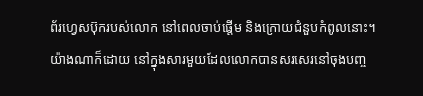ព័រហ្វេសប៊ុករបស់លោក នៅពេលចាប់ផ្តើម និងក្រោយជំនួបកំពូលនោះ។ យ៉ាងណាក៏ដោយ នៅក្នុងសារមួយដែលលោកបានសរសេរនៅចុងបញ្ច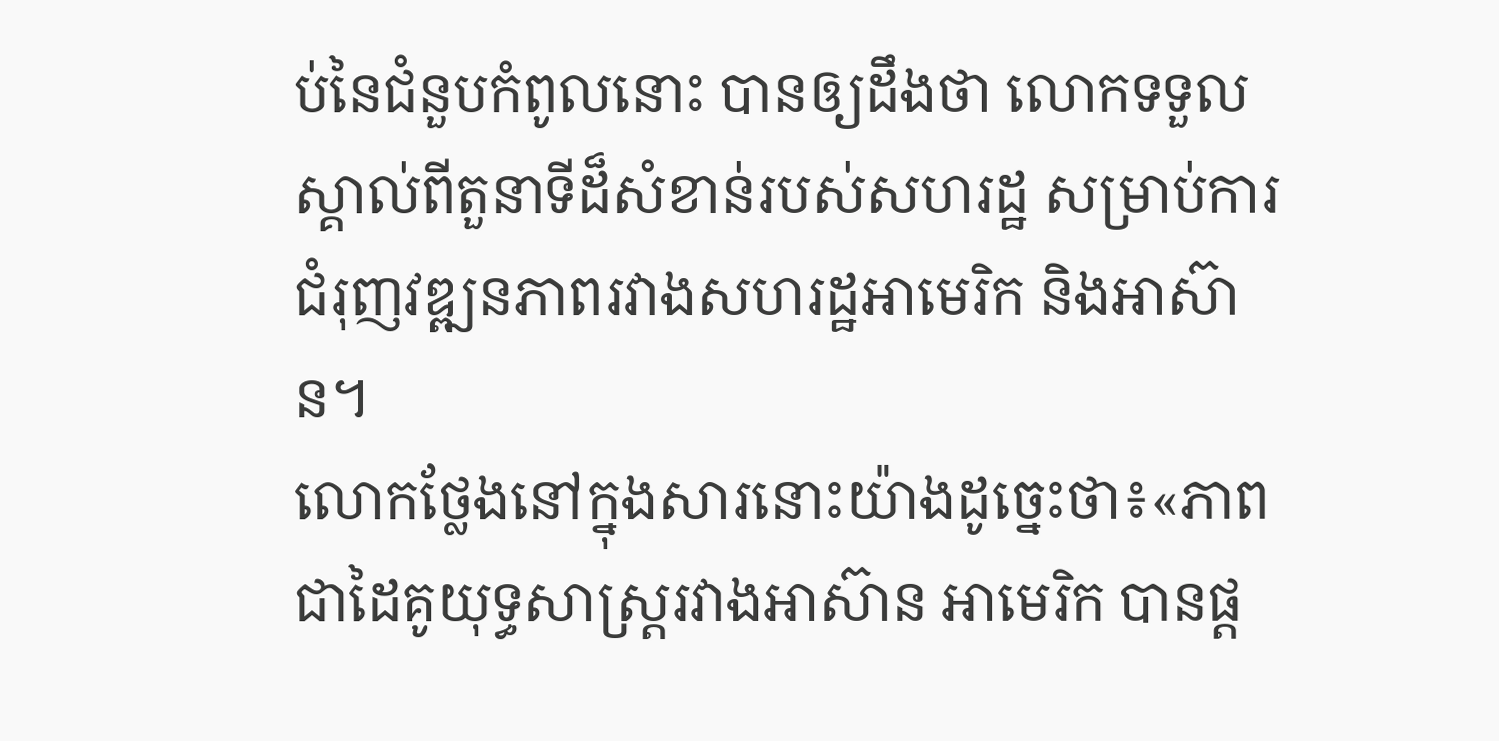ប់នៃជំនួបកំពូលនោះ បានឲ្យដឹងថា លោកទទួលស្គាល់ពីតួនាទីដ៏សំខាន់របស់សហរដ្ឋ សម្រាប់ការជំរុញវឌ្ឍនភាពរវាងសហរដ្ឋអាមេរិក និងអាស៊ាន។
លោកថ្លែងនៅក្នុងសារនោះយ៉ាងដូច្នេះថា៖«ភាពជាដៃគូយុទ្ធសាស្ត្ររវាងអាស៊ាន អាមេរិក បានផ្ត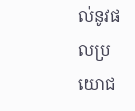ល់នូវផលប្រយោជ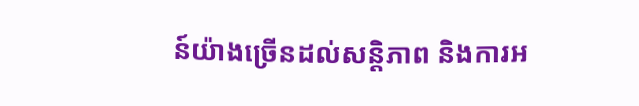ន៍យ៉ាងច្រើនដល់សន្តិភាព និងការអ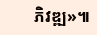ភិវឌ្ឍ»៕